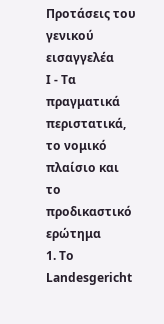Προτάσεις του γενικού εισαγγελέα
I - Τα πραγματικά περιστατικά, το νομικό πλαίσιο και το προδικαστικό ερώτημα
1. To Landesgericht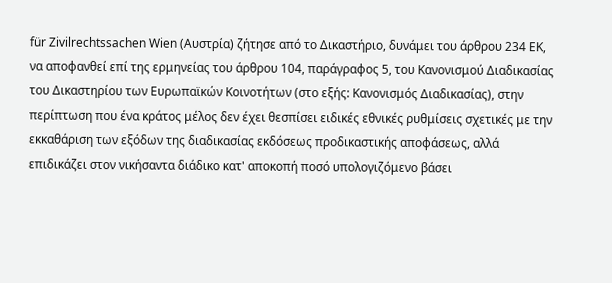für Zivilrechtssachen Wien (Αυστρία) ζήτησε από το Δικαστήριο, δυνάμει του άρθρου 234 ΕΚ, να αποφανθεί επί της ερμηνείας του άρθρου 104, παράγραφος 5, του Κανονισμού Διαδικασίας του Δικαστηρίου των Ευρωπαϊκών Κοινοτήτων (στο εξής: Κανονισμός Διαδικασίας), στην περίπτωση που ένα κράτος μέλος δεν έχει θεσπίσει ειδικές εθνικές ρυθμίσεις σχετικές με την εκκαθάριση των εξόδων της διαδικασίας εκδόσεως προδικαστικής αποφάσεως, αλλά επιδικάζει στον νικήσαντα διάδικο κατ' αποκοπή ποσό υπολογιζόμενο βάσει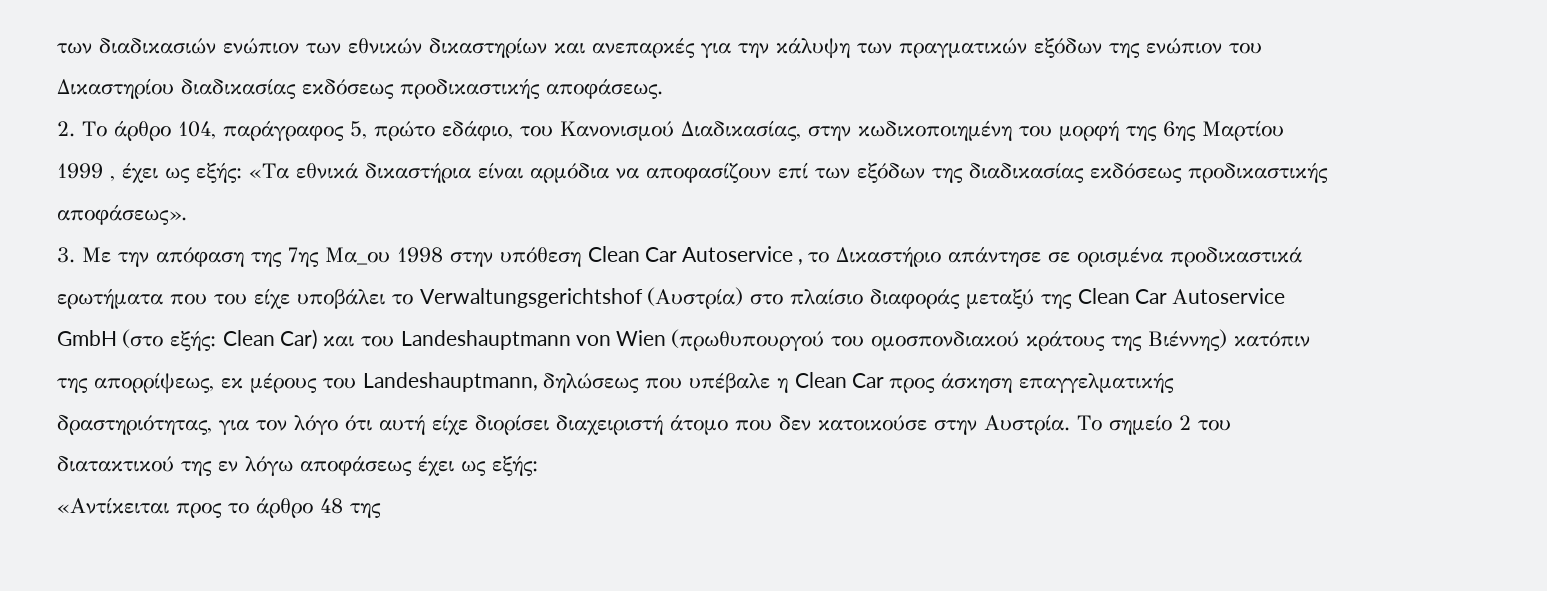των διαδικασιών ενώπιον των εθνικών δικαστηρίων και ανεπαρκές για την κάλυψη των πραγματικών εξόδων της ενώπιον του Δικαστηρίου διαδικασίας εκδόσεως προδικαστικής αποφάσεως.
2. Το άρθρο 104, παράγραφος 5, πρώτο εδάφιο, του Κανονισμού Διαδικασίας, στην κωδικοποιημένη του μορφή της 6ης Μαρτίου 1999 , έχει ως εξής: «Τα εθνικά δικαστήρια είναι αρμόδια να αποφασίζουν επί των εξόδων της διαδικασίας εκδόσεως προδικαστικής αποφάσεως».
3. Με την απόφαση της 7ης Μα_ου 1998 στην υπόθεση Clean Car Autoservice , το Δικαστήριο απάντησε σε ορισμένα προδικαστικά ερωτήματα που του είχε υποβάλει το Verwaltungsgerichtshof (Αυστρία) στο πλαίσιο διαφοράς μεταξύ της Clean Car Αutoservice GmbH (στο εξής: Clean Car) και του Landeshauptmann von Wien (πρωθυπουργού του ομοσπονδιακού κράτους της Βιέννης) κατόπιν της απορρίψεως, εκ μέρους του Landeshauptmann, δηλώσεως που υπέβαλε η Clean Car προς άσκηση επαγγελματικής δραστηριότητας, για τον λόγο ότι αυτή είχε διορίσει διαχειριστή άτομο που δεν κατοικούσε στην Αυστρία. Το σημείο 2 του διατακτικού της εν λόγω αποφάσεως έχει ως εξής:
«Αντίκειται προς το άρθρο 48 της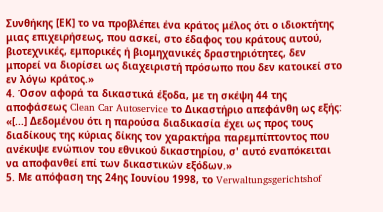Συνθήκης [ΕΚ] το να προβλέπει ένα κράτος μέλος ότι ο ιδιοκτήτης μιας επιχειρήσεως, που ασκεί, στο έδαφος του κράτους αυτού, βιοτεχνικές, εμπορικές ή βιομηχανικές δραστηριότητες, δεν μπορεί να διορίσει ως διαχειριστή πρόσωπο που δεν κατοικεί στο εν λόγω κράτος.»
4. Όσον αφορά τα δικαστικά έξοδα, με τη σκέψη 44 της αποφάσεως Clean Car Autoservice το Δικαστήριο απεφάνθη ως εξής:
«[...] Δεδομένου ότι η παρούσα διαδικασία έχει ως προς τους διαδίκους της κύριας δίκης τον χαρακτήρα παρεμπίπτοντος που ανέκυψε ενώπιον του εθνικού δικαστηρίου, σ' αυτό εναπόκειται να αποφανθεί επί των δικαστικών εξόδων.»
5. Με απόφαση της 24ης Ιουνίου 1998, το Verwaltungsgerichtshof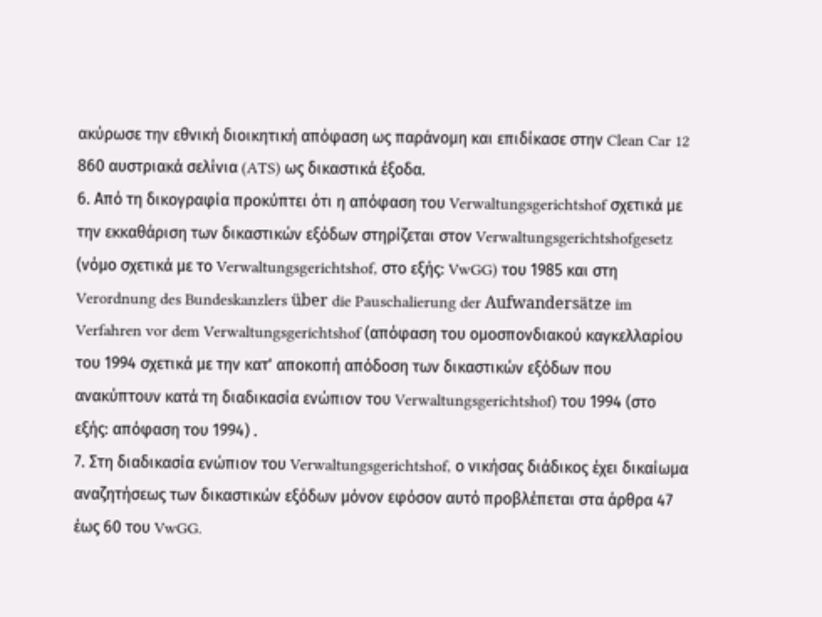ακύρωσε την εθνική διοικητική απόφαση ως παράνομη και επιδίκασε στην Clean Car 12 860 αυστριακά σελίνια (ATS) ως δικαστικά έξοδα.
6. Από τη δικογραφία προκύπτει ότι η απόφαση του Verwaltungsgerichtshof σχετικά με την εκκαθάριση των δικαστικών εξόδων στηρίζεται στον Verwaltungsgerichtshofgesetz (νόμο σχετικά με το Verwaltungsgerichtshof, στο εξής: VwGG) του 1985 και στη Verordnung des Bundeskanzlers über die Pauschalierung der Aufwandersätze im Verfahren vor dem Verwaltungsgerichtshof (απόφαση του ομοσπονδιακού καγκελλαρίου του 1994 σχετικά με την κατ' αποκοπή απόδοση των δικαστικών εξόδων που ανακύπτουν κατά τη διαδικασία ενώπιον του Verwaltungsgerichtshof) του 1994 (στο εξής: απόφαση του 1994) .
7. Στη διαδικασία ενώπιον του Verwaltungsgerichtshof, ο νικήσας διάδικος έχει δικαίωμα αναζητήσεως των δικαστικών εξόδων μόνον εφόσον αυτό προβλέπεται στα άρθρα 47 έως 60 του VwGG.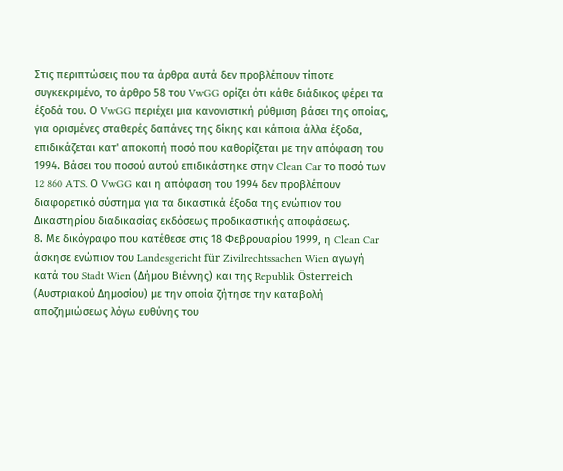Στις περιπτώσεις που τα άρθρα αυτά δεν προβλέπουν τίποτε συγκεκριμένο, το άρθρο 58 του VwGG ορίζει ότι κάθε διάδικος φέρει τα έξοδά του. Ο VwGG περιέχει μια κανονιστική ρύθμιση βάσει της οποίας, για ορισμένες σταθερές δαπάνες της δίκης και κάποια άλλα έξοδα, επιδικάζεται κατ' αποκοπή ποσό που καθορίζεται με την απόφαση του 1994. Βάσει του ποσού αυτού επιδικάστηκε στην Clean Car το ποσό των 12 860 ATS. Ο VwGG και η απόφαση του 1994 δεν προβλέπουν διαφορετικό σύστημα για τα δικαστικά έξοδα της ενώπιον του Δικαστηρίου διαδικασίας εκδόσεως προδικαστικής αποφάσεως.
8. Με δικόγραφο που κατέθεσε στις 18 Φεβρουαρίου 1999, η Clean Car άσκησε ενώπιον του Landesgericht für Zivilrechtssachen Wien αγωγή κατά του Stadt Wien (Δήμου Βιέννης) και της Republik Österreich (Αυστριακού Δημοσίου) με την οποία ζήτησε την καταβολή αποζημιώσεως λόγω ευθύνης του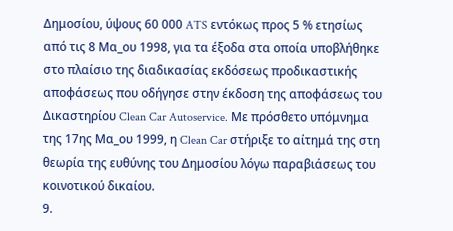Δημοσίου, ύψους 60 000 ATS εντόκως προς 5 % ετησίως από τις 8 Μα_ου 1998, για τα έξοδα στα οποία υποβλήθηκε στο πλαίσιο της διαδικασίας εκδόσεως προδικαστικής αποφάσεως που οδήγησε στην έκδοση της αποφάσεως του Δικαστηρίου Clean Car Autoservice. Με πρόσθετο υπόμνημα της 17ης Μα_ου 1999, η Clean Car στήριξε το αίτημά της στη θεωρία της ευθύνης του Δημοσίου λόγω παραβιάσεως του κοινοτικού δικαίου.
9.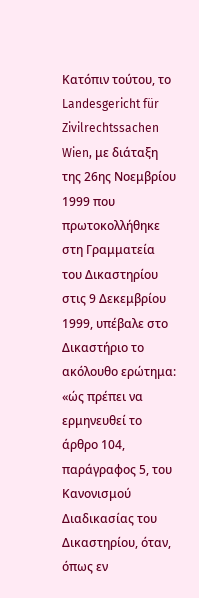Κατόπιν τούτου, το Landesgericht für Zivilrechtssachen Wien, με διάταξη της 26ης Νοεμβρίου 1999 που πρωτοκολλήθηκε στη Γραμματεία του Δικαστηρίου στις 9 Δεκεμβρίου 1999, υπέβαλε στο Δικαστήριο το ακόλουθο ερώτημα:
«ώς πρέπει να ερμηνευθεί το άρθρο 104, παράγραφος 5, του Κανονισμού Διαδικασίας του Δικαστηρίου, όταν, όπως εν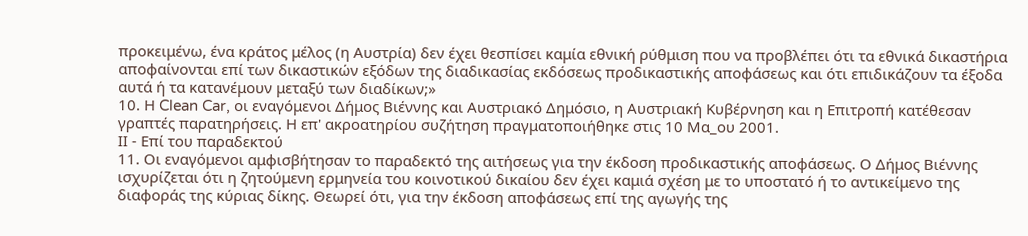προκειμένω, ένα κράτος μέλος (η Αυστρία) δεν έχει θεσπίσει καμία εθνική ρύθμιση που να προβλέπει ότι τα εθνικά δικαστήρια αποφαίνονται επί των δικαστικών εξόδων της διαδικασίας εκδόσεως προδικαστικής αποφάσεως και ότι επιδικάζουν τα έξοδα αυτά ή τα κατανέμουν μεταξύ των διαδίκων;»
10. Η Clean Car, οι εναγόμενοι Δήμος Βιέννης και Αυστριακό Δημόσιο, η Αυστριακή Κυβέρνηση και η Επιτροπή κατέθεσαν γραπτές παρατηρήσεις. Η επ' ακροατηρίου συζήτηση πραγματοποιήθηκε στις 10 Μα_ου 2001.
ΙΙ - Επί του παραδεκτού
11. Οι εναγόμενοι αμφισβήτησαν το παραδεκτό της αιτήσεως για την έκδοση προδικαστικής αποφάσεως. Ο Δήμος Βιέννης ισχυρίζεται ότι η ζητούμενη ερμηνεία του κοινοτικού δικαίου δεν έχει καμιά σχέση με το υποστατό ή το αντικείμενο της διαφοράς της κύριας δίκης. Θεωρεί ότι, για την έκδοση αποφάσεως επί της αγωγής της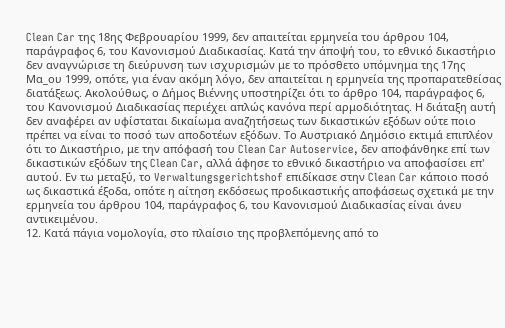Clean Car της 18ης Φεβρουαρίου 1999, δεν απαιτείται ερμηνεία του άρθρου 104, παράγραφος 6, του Κανονισμού Διαδικασίας. Κατά την άποψή του, το εθνικό δικαστήριο δεν αναγνώρισε τη διεύρυνση των ισχυρισμών με το πρόσθετο υπόμνημα της 17ης Μα_ου 1999, οπότε, για έναν ακόμη λόγο, δεν απαιτείται η ερμηνεία της προπαρατεθείσας διατάξεως. Ακολούθως, ο Δήμος Βιέννης υποστηρίζει ότι το άρθρο 104, παράγραφος 6, του Κανονισμού Διαδικασίας περιέχει απλώς κανόνα περί αρμοδιότητας. Η διάταξη αυτή δεν αναφέρει αν υφίσταται δικαίωμα αναζητήσεως των δικαστικών εξόδων ούτε ποιο πρέπει να είναι το ποσό των αποδοτέων εξόδων. Το Αυστριακό Δημόσιο εκτιμά επιπλέον ότι το Δικαστήριο, με την απόφασή του Clean Car Autoservice, δεν αποφάνθηκε επί των δικαστικών εξόδων της Clean Car, αλλά άφησε το εθνικό δικαστήριο να αποφασίσει επ' αυτού. Εν τω μεταξύ, το Verwaltungsgerichtshof επιδίκασε στην Clean Car κάποιο ποσό ως δικαστικά έξοδα, οπότε η αίτηση εκδόσεως προδικαστικής αποφάσεως σχετικά με την ερμηνεία του άρθρου 104, παράγραφος 6, του Κανονισμού Διαδικασίας είναι άνευ αντικειμένου.
12. Κατά πάγια νομολογία, στο πλαίσιο της προβλεπόμενης από το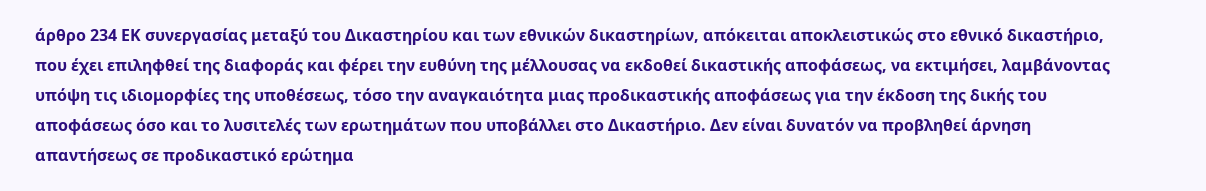άρθρο 234 ΕΚ συνεργασίας μεταξύ του Δικαστηρίου και των εθνικών δικαστηρίων, απόκειται αποκλειστικώς στο εθνικό δικαστήριο, που έχει επιληφθεί της διαφοράς και φέρει την ευθύνη της μέλλουσας να εκδοθεί δικαστικής αποφάσεως, να εκτιμήσει, λαμβάνοντας υπόψη τις ιδιομορφίες της υποθέσεως, τόσο την αναγκαιότητα μιας προδικαστικής αποφάσεως για την έκδοση της δικής του αποφάσεως όσο και το λυσιτελές των ερωτημάτων που υποβάλλει στο Δικαστήριο. Δεν είναι δυνατόν να προβληθεί άρνηση απαντήσεως σε προδικαστικό ερώτημα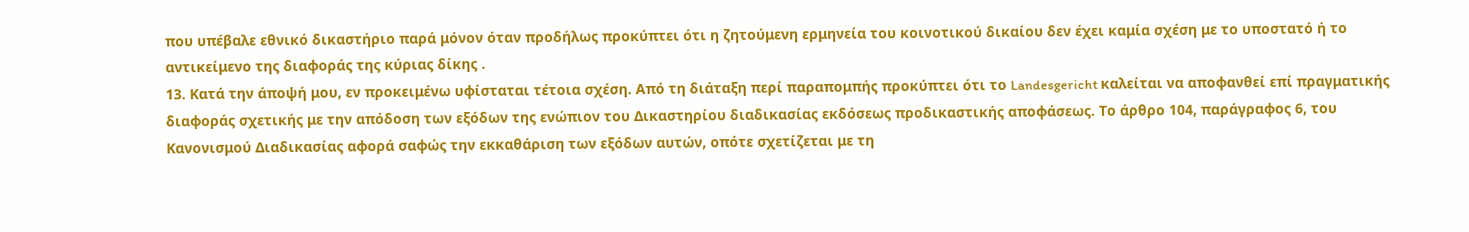που υπέβαλε εθνικό δικαστήριο παρά μόνον όταν προδήλως προκύπτει ότι η ζητούμενη ερμηνεία του κοινοτικού δικαίου δεν έχει καμία σχέση με το υποστατό ή το αντικείμενο της διαφοράς της κύριας δίκης .
13. Κατά την άποψή μου, εν προκειμένω υφίσταται τέτοια σχέση. Από τη διάταξη περί παραπομπής προκύπτει ότι το Landesgericht καλείται να αποφανθεί επί πραγματικής διαφοράς σχετικής με την απόδοση των εξόδων της ενώπιον του Δικαστηρίου διαδικασίας εκδόσεως προδικαστικής αποφάσεως. Το άρθρο 104, παράγραφος 6, του Κανονισμού Διαδικασίας αφορά σαφώς την εκκαθάριση των εξόδων αυτών, οπότε σχετίζεται με τη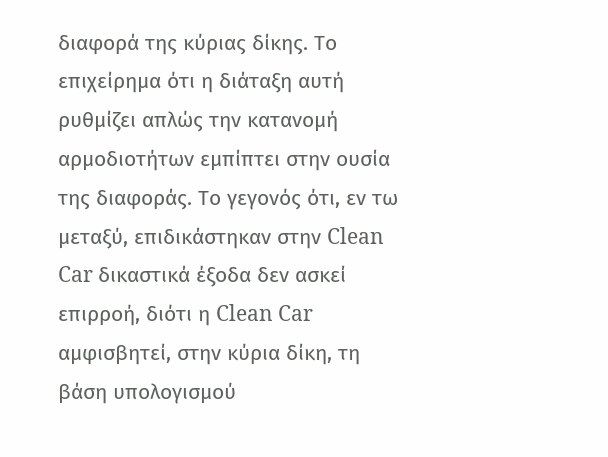διαφορά της κύριας δίκης. Το επιχείρημα ότι η διάταξη αυτή ρυθμίζει απλώς την κατανομή αρμοδιοτήτων εμπίπτει στην ουσία της διαφοράς. Το γεγονός ότι, εν τω μεταξύ, επιδικάστηκαν στην Clean Car δικαστικά έξοδα δεν ασκεί επιρροή, διότι η Clean Car αμφισβητεί, στην κύρια δίκη, τη βάση υπολογισμού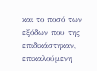και το ποσό των εξόδων που της επιδικάστηκαν, επικαλούμενη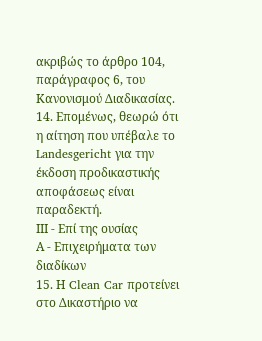ακριβώς το άρθρο 104, παράγραφος 6, του Κανονισμού Διαδικασίας.
14. Επομένως, θεωρώ ότι η αίτηση που υπέβαλε το Landesgericht για την έκδοση προδικαστικής αποφάσεως είναι παραδεκτή.
ΙΙΙ - Επί της ουσίας
Α - Επιχειρήματα των διαδίκων
15. Η Clean Car προτείνει στο Δικαστήριο να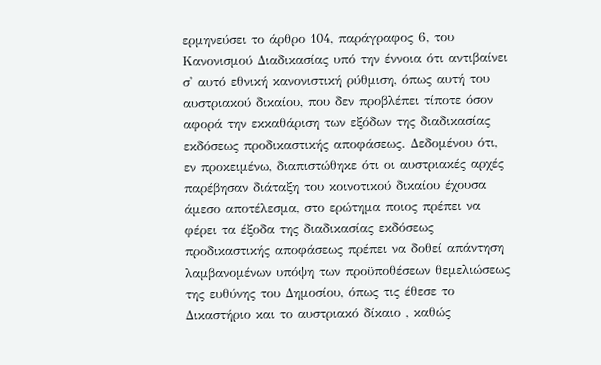ερμηνεύσει το άρθρο 104, παράγραφος 6, του Κανονισμού Διαδικασίας υπό την έννοια ότι αντιβαίνει σ' αυτό εθνική κανονιστική ρύθμιση, όπως αυτή του αυστριακού δικαίου, που δεν προβλέπει τίποτε όσον αφορά την εκκαθάριση των εξόδων της διαδικασίας εκδόσεως προδικαστικής αποφάσεως. Δεδομένου ότι, εν προκειμένω, διαπιστώθηκε ότι οι αυστριακές αρχές παρέβησαν διάταξη του κοινοτικού δικαίου έχουσα άμεσο αποτέλεσμα, στο ερώτημα ποιος πρέπει να φέρει τα έξοδα της διαδικασίας εκδόσεως προδικαστικής αποφάσεως πρέπει να δοθεί απάντηση λαμβανομένων υπόψη των προϋποθέσεων θεμελιώσεως της ευθύνης του Δημοσίου, όπως τις έθεσε το Δικαστήριο και το αυστριακό δίκαιο , καθώς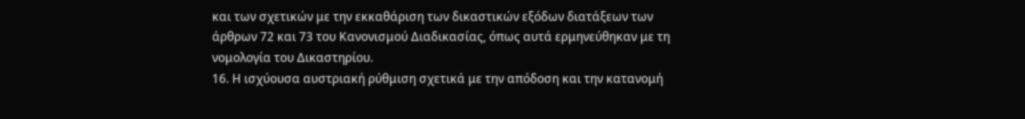και των σχετικών με την εκκαθάριση των δικαστικών εξόδων διατάξεων των άρθρων 72 και 73 του Κανονισμού Διαδικασίας, όπως αυτά ερμηνεύθηκαν με τη νομολογία του Δικαστηρίου.
16. Η ισχύουσα αυστριακή ρύθμιση σχετικά με την απόδοση και την κατανομή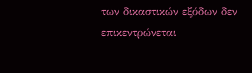των δικαστικών εξόδων δεν επικεντρώνεται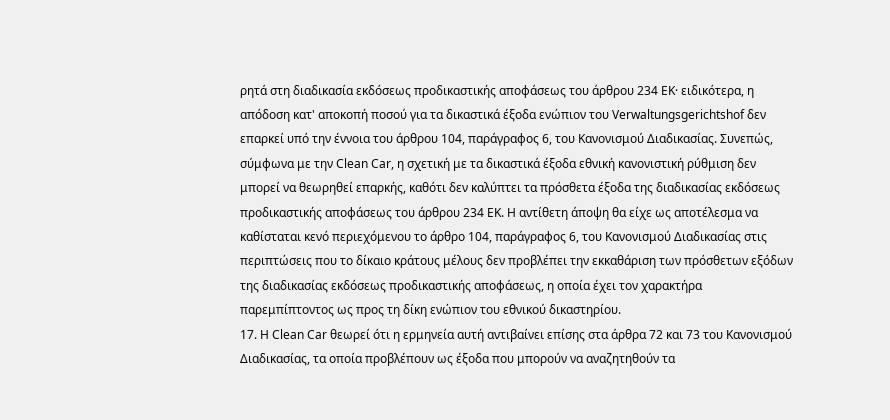ρητά στη διαδικασία εκδόσεως προδικαστικής αποφάσεως του άρθρου 234 ΕΚ· ειδικότερα, η απόδοση κατ' αποκοπή ποσού για τα δικαστικά έξοδα ενώπιον του Verwaltungsgerichtshof δεν επαρκεί υπό την έννοια του άρθρου 104, παράγραφος 6, του Κανονισμού Διαδικασίας. Συνεπώς, σύμφωνα με την Clean Car, η σχετική με τα δικαστικά έξοδα εθνική κανονιστική ρύθμιση δεν μπορεί να θεωρηθεί επαρκής, καθότι δεν καλύπτει τα πρόσθετα έξοδα της διαδικασίας εκδόσεως προδικαστικής αποφάσεως του άρθρου 234 ΕΚ. Η αντίθετη άποψη θα είχε ως αποτέλεσμα να καθίσταται κενό περιεχόμενου το άρθρο 104, παράγραφος 6, του Κανονισμού Διαδικασίας στις περιπτώσεις που το δίκαιο κράτους μέλους δεν προβλέπει την εκκαθάριση των πρόσθετων εξόδων της διαδικασίας εκδόσεως προδικαστικής αποφάσεως, η οποία έχει τον χαρακτήρα παρεμπίπτοντος ως προς τη δίκη ενώπιον του εθνικού δικαστηρίου.
17. Η Clean Car θεωρεί ότι η ερμηνεία αυτή αντιβαίνει επίσης στα άρθρα 72 και 73 του Κανονισμού Διαδικασίας, τα οποία προβλέπουν ως έξοδα που μπορούν να αναζητηθούν τα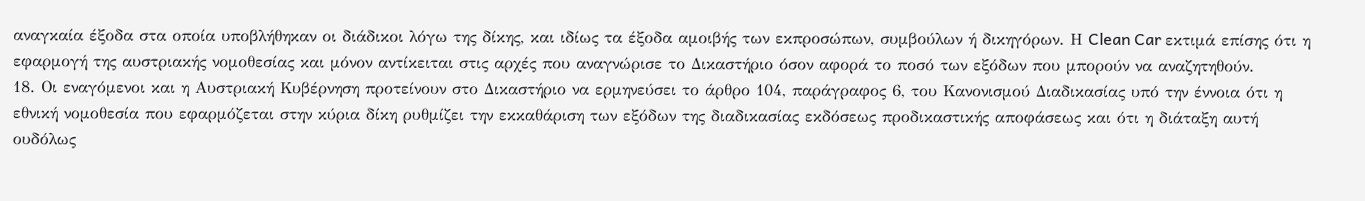αναγκαία έξοδα στα οποία υποβλήθηκαν οι διάδικοι λόγω της δίκης, και ιδίως τα έξοδα αμοιβής των εκπροσώπων, συμβούλων ή δικηγόρων. Η Clean Car εκτιμά επίσης ότι η εφαρμογή της αυστριακής νομοθεσίας και μόνον αντίκειται στις αρχές που αναγνώρισε το Δικαστήριο όσον αφορά το ποσό των εξόδων που μπορούν να αναζητηθούν.
18. Οι εναγόμενοι και η Αυστριακή Κυβέρνηση προτείνουν στο Δικαστήριο να ερμηνεύσει το άρθρο 104, παράγραφος 6, του Κανονισμού Διαδικασίας υπό την έννοια ότι η εθνική νομοθεσία που εφαρμόζεται στην κύρια δίκη ρυθμίζει την εκκαθάριση των εξόδων της διαδικασίας εκδόσεως προδικαστικής αποφάσεως και ότι η διάταξη αυτή ουδόλως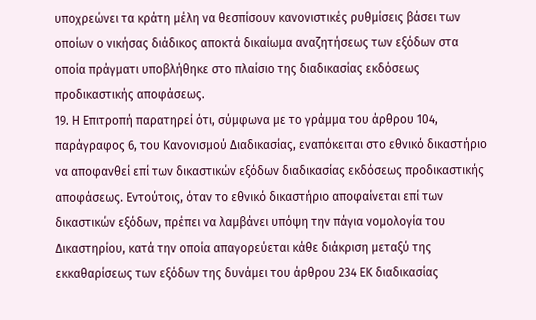υποχρεώνει τα κράτη μέλη να θεσπίσουν κανονιστικές ρυθμίσεις βάσει των οποίων ο νικήσας διάδικος αποκτά δικαίωμα αναζητήσεως των εξόδων στα οποία πράγματι υποβλήθηκε στο πλαίσιο της διαδικασίας εκδόσεως προδικαστικής αποφάσεως.
19. Η Επιτροπή παρατηρεί ότι, σύμφωνα με το γράμμα του άρθρου 104, παράγραφος 6, του Κανονισμού Διαδικασίας, εναπόκειται στο εθνικό δικαστήριο να αποφανθεί επί των δικαστικών εξόδων διαδικασίας εκδόσεως προδικαστικής αποφάσεως. Εντούτοις, όταν το εθνικό δικαστήριο αποφαίνεται επί των δικαστικών εξόδων, πρέπει να λαμβάνει υπόψη την πάγια νομολογία του Δικαστηρίου, κατά την οποία απαγορεύεται κάθε διάκριση μεταξύ της εκκαθαρίσεως των εξόδων της δυνάμει του άρθρου 234 ΕΚ διαδικασίας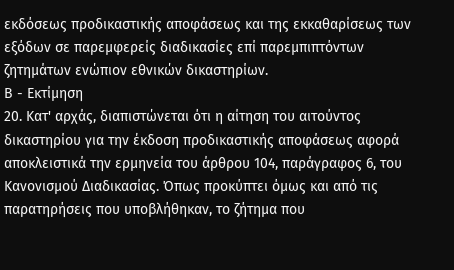εκδόσεως προδικαστικής αποφάσεως και της εκκαθαρίσεως των εξόδων σε παρεμφερείς διαδικασίες επί παρεμπιπτόντων ζητημάτων ενώπιον εθνικών δικαστηρίων.
Β - Εκτίμηση
20. Κατ' αρχάς, διαπιστώνεται ότι η αίτηση του αιτούντος δικαστηρίου για την έκδοση προδικαστικής αποφάσεως αφορά αποκλειστικά την ερμηνεία του άρθρου 104, παράγραφος 6, του Κανονισμού Διαδικασίας. Όπως προκύπτει όμως και από τις παρατηρήσεις που υποβλήθηκαν, το ζήτημα που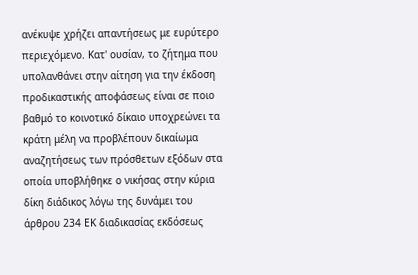ανέκυψε χρήζει απαντήσεως με ευρύτερο περιεχόμενο. Κατ' ουσίαν, το ζήτημα που υπολανθάνει στην αίτηση για την έκδοση προδικαστικής αποφάσεως είναι σε ποιο βαθμό το κοινοτικό δίκαιο υποχρεώνει τα κράτη μέλη να προβλέπουν δικαίωμα αναζητήσεως των πρόσθετων εξόδων στα οποία υποβλήθηκε ο νικήσας στην κύρια δίκη διάδικος λόγω της δυνάμει του άρθρου 234 ΕΚ διαδικασίας εκδόσεως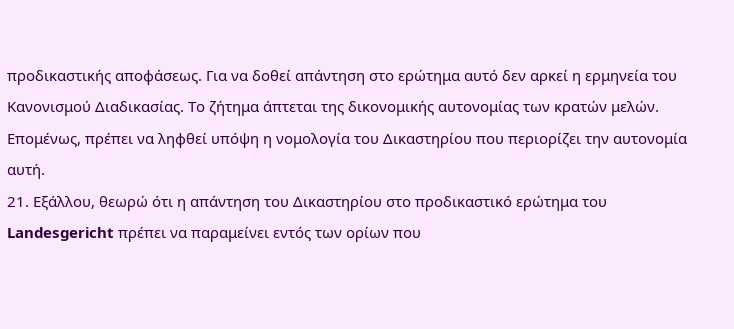προδικαστικής αποφάσεως. Για να δοθεί απάντηση στο ερώτημα αυτό δεν αρκεί η ερμηνεία του Κανονισμού Διαδικασίας. Το ζήτημα άπτεται της δικονομικής αυτονομίας των κρατών μελών. Επομένως, πρέπει να ληφθεί υπόψη η νομολογία του Δικαστηρίου που περιορίζει την αυτονομία αυτή.
21. Εξάλλου, θεωρώ ότι η απάντηση του Δικαστηρίου στο προδικαστικό ερώτημα του Landesgericht πρέπει να παραμείνει εντός των ορίων που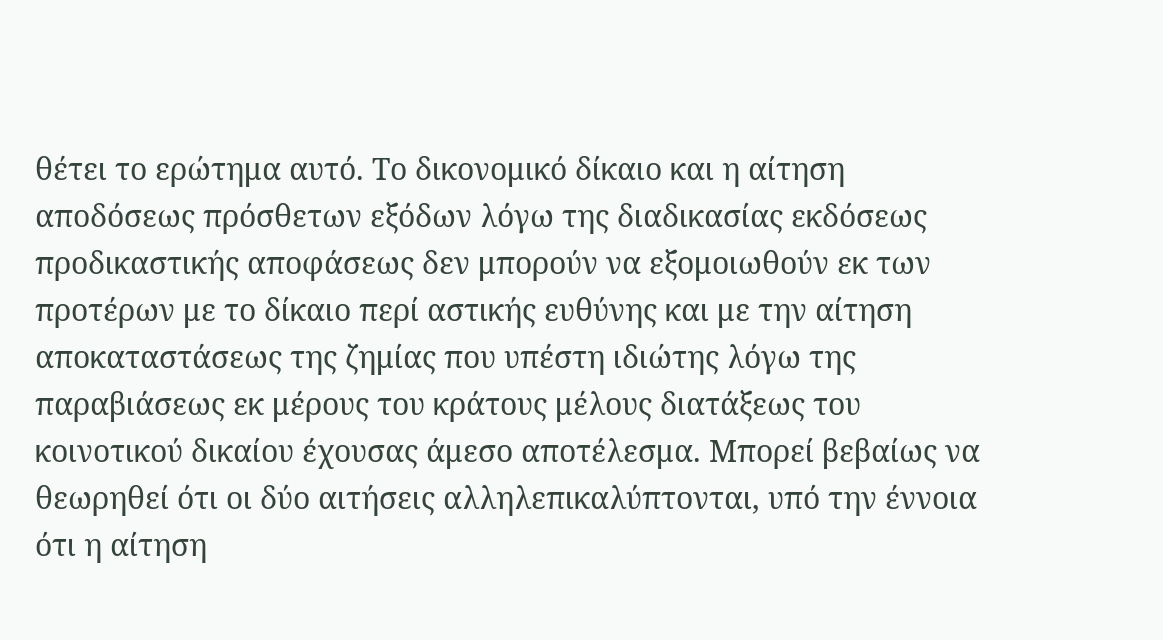θέτει το ερώτημα αυτό. Το δικονομικό δίκαιο και η αίτηση αποδόσεως πρόσθετων εξόδων λόγω της διαδικασίας εκδόσεως προδικαστικής αποφάσεως δεν μπορούν να εξομοιωθούν εκ των προτέρων με το δίκαιο περί αστικής ευθύνης και με την αίτηση αποκαταστάσεως της ζημίας που υπέστη ιδιώτης λόγω της παραβιάσεως εκ μέρους του κράτους μέλους διατάξεως του κοινοτικού δικαίου έχουσας άμεσο αποτέλεσμα. Μπορεί βεβαίως να θεωρηθεί ότι οι δύο αιτήσεις αλληλεπικαλύπτονται, υπό την έννοια ότι η αίτηση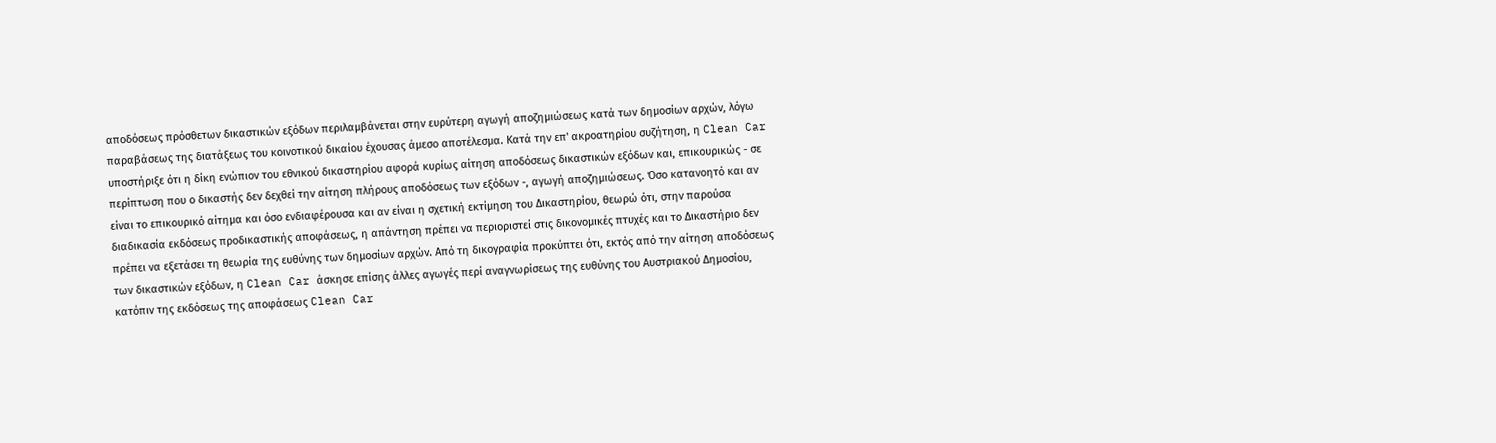αποδόσεως πρόσθετων δικαστικών εξόδων περιλαμβάνεται στην ευρύτερη αγωγή αποζημιώσεως κατά των δημοσίων αρχών, λόγω παραβάσεως της διατάξεως του κοινοτικού δικαίου έχουσας άμεσο αποτέλεσμα. Κατά την επ' ακροατηρίου συζήτηση, η Clean Car υποστήριξε ότι η δίκη ενώπιον του εθνικού δικαστηρίου αφορά κυρίως αίτηση αποδόσεως δικαστικών εξόδων και, επικουρικώς - σε περίπτωση που ο δικαστής δεν δεχθεί την αίτηση πλήρους αποδόσεως των εξόδων -, αγωγή αποζημιώσεως. Όσο κατανοητό και αν είναι το επικουρικό αίτημα και όσο ενδιαφέρουσα και αν είναι η σχετική εκτίμηση του Δικαστηρίου, θεωρώ ότι, στην παρούσα διαδικασία εκδόσεως προδικαστικής αποφάσεως, η απάντηση πρέπει να περιοριστεί στις δικονομικές πτυχές και το Δικαστήριο δεν πρέπει να εξετάσει τη θεωρία της ευθύνης των δημοσίων αρχών. Από τη δικογραφία προκύπτει ότι, εκτός από την αίτηση αποδόσεως των δικαστικών εξόδων, η Clean Car άσκησε επίσης άλλες αγωγές περί αναγνωρίσεως της ευθύνης του Αυστριακού Δημοσίου, κατόπιν της εκδόσεως της αποφάσεως Clean Car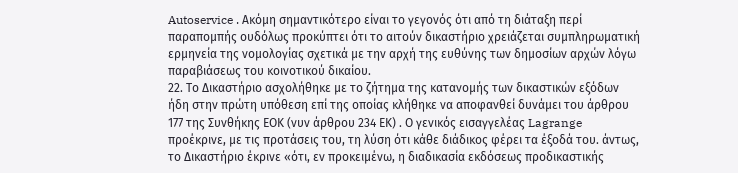Autoservice . Ακόμη σημαντικότερο είναι το γεγονός ότι από τη διάταξη περί παραπομπής ουδόλως προκύπτει ότι το αιτούν δικαστήριο χρειάζεται συμπληρωματική ερμηνεία της νομολογίας σχετικά με την αρχή της ευθύνης των δημοσίων αρχών λόγω παραβιάσεως του κοινοτικού δικαίου.
22. Το Δικαστήριο ασχολήθηκε με το ζήτημα της κατανομής των δικαστικών εξόδων ήδη στην πρώτη υπόθεση επί της οποίας κλήθηκε να αποφανθεί δυνάμει του άρθρου 177 της Συνθήκης ΕΟΚ (νυν άρθρου 234 ΕΚ) . Ο γενικός εισαγγελέας Lagrange προέκρινε, με τις προτάσεις του, τη λύση ότι κάθε διάδικος φέρει τα έξοδά του. άντως, το Δικαστήριο έκρινε «ότι, εν προκειμένω, η διαδικασία εκδόσεως προδικαστικής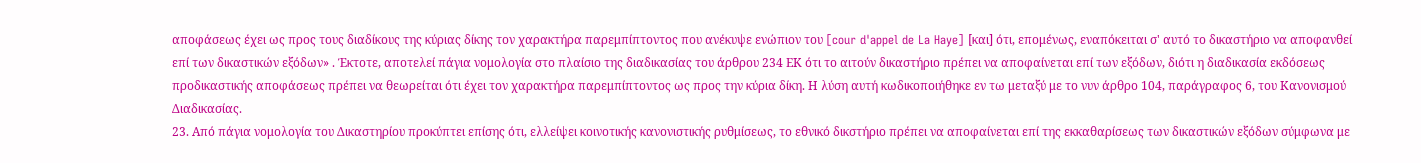αποφάσεως έχει ως προς τους διαδίκους της κύριας δίκης τον χαρακτήρα παρεμπίπτοντος που ανέκυψε ενώπιον του [cour d'appel de La Haye] [και] ότι, επομένως, εναπόκειται σ' αυτό το δικαστήριο να αποφανθεί επί των δικαστικών εξόδων» . Έκτοτε, αποτελεί πάγια νομολογία στο πλαίσιο της διαδικασίας του άρθρου 234 ΕΚ ότι το αιτούν δικαστήριο πρέπει να αποφαίνεται επί των εξόδων, διότι η διαδικασία εκδόσεως προδικαστικής αποφάσεως πρέπει να θεωρείται ότι έχει τον χαρακτήρα παρεμπίπτοντος ως προς την κύρια δίκη. Η λύση αυτή κωδικοποιήθηκε εν τω μεταξύ με το νυν άρθρο 104, παράγραφος 6, του Κανονισμού Διαδικασίας.
23. Από πάγια νομολογία του Δικαστηρίου προκύπτει επίσης ότι, ελλείψει κοινοτικής κανονιστικής ρυθμίσεως, το εθνικό δικστήριο πρέπει να αποφαίνεται επί της εκκαθαρίσεως των δικαστικών εξόδων σύμφωνα με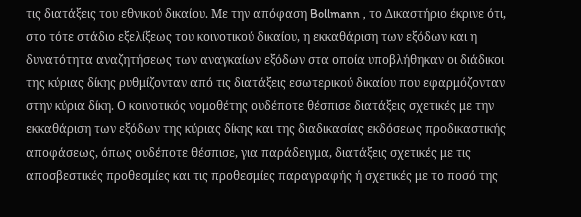τις διατάξεις του εθνικού δικαίου. Με την απόφαση Bollmann , το Δικαστήριο έκρινε ότι, στο τότε στάδιο εξελίξεως του κοινοτικού δικαίου, η εκκαθάριση των εξόδων και η δυνατότητα αναζητήσεως των αναγκαίων εξόδων στα οποία υποβλήθηκαν οι διάδικοι της κύριας δίκης ρυθμίζονταν από τις διατάξεις εσωτερικού δικαίου που εφαρμόζονταν στην κύρια δίκη. Ο κοινοτικός νομοθέτης ουδέποτε θέσπισε διατάξεις σχετικές με την εκκαθάριση των εξόδων της κύριας δίκης και της διαδικασίας εκδόσεως προδικαστικής αποφάσεως, όπως ουδέποτε θέσπισε, για παράδειγμα, διατάξεις σχετικές με τις αποσβεστικές προθεσμίες και τις προθεσμίες παραγραφής ή σχετικές με το ποσό της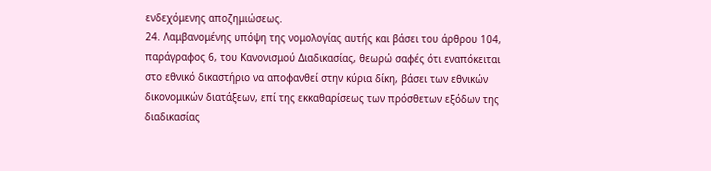ενδεχόμενης αποζημιώσεως.
24. Λαμβανομένης υπόψη της νομολογίας αυτής και βάσει του άρθρου 104, παράγραφος 6, του Κανονισμού Διαδικασίας, θεωρώ σαφές ότι εναπόκειται στο εθνικό δικαστήριο να αποφανθεί στην κύρια δίκη, βάσει των εθνικών δικονομικών διατάξεων, επί της εκκαθαρίσεως των πρόσθετων εξόδων της διαδικασίας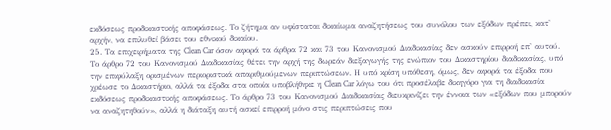εκδόσεως προδικαστικής αποφάσεως. Το ζήτημα αν υφίσταται δικαίωμα αναζητήσεως του συνόλου των εξόδων πρέπει, κατ' αρχήν, να επιλυθεί βάσει του εθνικού δικαίου.
25. Τα επιχειρήματα της Clean Car όσον αφορά τα άρθρα 72 και 73 του Κανονισμού Διαδικασίας δεν ασκούν επιρροή επ' αυτού. Το άρθρο 72 του Κανονισμού Διαδικασίας θέτει την αρχή της δωρεάν διεξαγωγής της ενώπιον του Δικαστηρίου διαδικασίας, υπό την επιφύλαξη ορισμένων περιοριστικά απαριθμούμενων περιπτώσεων. Η υπό κρίση υπόθεση, όμως, δεν αφορά τα έξοδα που χρέωσε το Δικαστήριο, αλλά τα έξοδα στα οποία υποβλήθηκε η Clean Car λόγω του ότι προσέλαβε δικηγόρο για τη διαδικασία εκδόσεως προδικαστικής αποφάσεως. Το άρθρο 73 του Κανονισμού Διαδικασίας διευκρινίζει την έννοια των «εξόδων που μπορούν να αναζητηθούν», αλλά η διάταξη αυτή ασκεί επιρροή μόνο στις περιπτώσεις που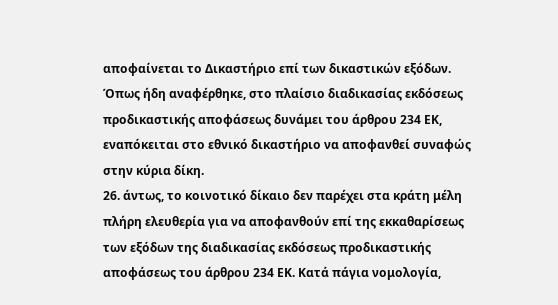αποφαίνεται το Δικαστήριο επί των δικαστικών εξόδων. Όπως ήδη αναφέρθηκε, στο πλαίσιο διαδικασίας εκδόσεως προδικαστικής αποφάσεως δυνάμει του άρθρου 234 ΕΚ, εναπόκειται στο εθνικό δικαστήριο να αποφανθεί συναφώς στην κύρια δίκη.
26. άντως, το κοινοτικό δίκαιο δεν παρέχει στα κράτη μέλη πλήρη ελευθερία για να αποφανθούν επί της εκκαθαρίσεως των εξόδων της διαδικασίας εκδόσεως προδικαστικής αποφάσεως του άρθρου 234 ΕΚ. Κατά πάγια νομολογία,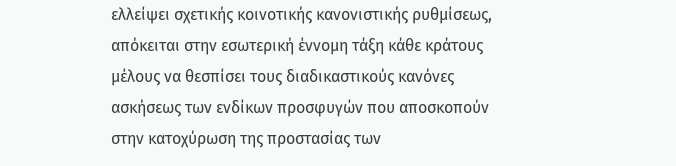ελλείψει σχετικής κοινοτικής κανονιστικής ρυθμίσεως, απόκειται στην εσωτερική έννομη τάξη κάθε κράτους μέλους να θεσπίσει τους διαδικαστικούς κανόνες ασκήσεως των ενδίκων προσφυγών που αποσκοπούν στην κατοχύρωση της προστασίας των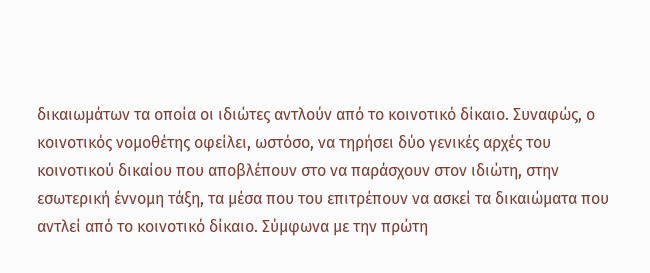δικαιωμάτων τα οποία οι ιδιώτες αντλούν από το κοινοτικό δίκαιο. Συναφώς, ο κοινοτικός νομοθέτης οφείλει, ωστόσο, να τηρήσει δύο γενικές αρχές του κοινοτικού δικαίου που αποβλέπουν στο να παράσχουν στον ιδιώτη, στην εσωτερική έννομη τάξη, τα μέσα που του επιτρέπουν να ασκεί τα δικαιώματα που αντλεί από το κοινοτικό δίκαιο. Σύμφωνα με την πρώτη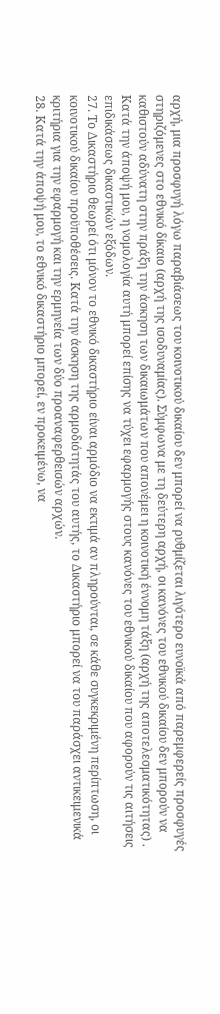αρχή, μια προσφυγή λόγω παραβιάσεως του κοινοτικού δικαίου δεν μπορεί να ρυθμίζεται λιγότερο ευνοϊκά από παρεμφερείς προσφυγές στηριζόμενες στο εθνικό δίκαιο (αρχή της ισοδυναμίας). Σύμφωνα με τη δεύτερη αρχή, οι κανόνες του εθνικού δικαίου δεν μπορούν να καθιστούν αδύνατη στην πράξη την άσκηση των δικαιωμάτων που απονέμει η κοινοτική έννομη τάξη (αρχή της αποτελεσματικότητας) . Κατά την άποψή μου, η νομολογία αυτή μπορεί επίσης να τύχει εφαρμογής στους κανόνες του εθνικού δικαίου που αφορούν τις αιτήσεις επιδικάσεως δικαστικών εξόδων.
27. Το Δικαστήριο θεωρεί ότι μόνον το εθνικό δικαστήριο είναι αρμόδιο να εκτιμά αν πληρούνται, σε κάθε συγκεκριμένη περίπτωση, οι κοινοτικού δικαίου προϋποθέσεις. Κατά την άσκηση της αρμοδιότητάς του αυτής, το Δικαστήριο μπορεί να του παράσχει αντικειμενικά κριτήρια για την εφαρμογή και την ερμηνεία των δύο προαναφερθεισών αρχών.
28. Κατά την άποψή μου, το εθνικό δικαστήριο μπορεί, εν προκειμένω, να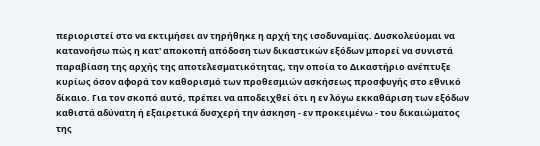περιοριστεί στο να εκτιμήσει αν τηρήθηκε η αρχή της ισοδυναμίας. Δυσκολεύομαι να κατανοήσω πώς η κατ' αποκοπή απόδοση των δικαστικών εξόδων μπορεί να συνιστά παραβίαση της αρχής της αποτελεσματικότητας, την οποία το Δικαστήριο ανέπτυξε κυρίως όσον αφορά τον καθορισμό των προθεσμιών ασκήσεως προσφυγής στο εθνικό δίκαιο. Για τον σκοπό αυτό, πρέπει να αποδειχθεί ότι η εν λόγω εκκαθάριση των εξόδων καθιστά αδύνατη ή εξαιρετικά δυσχερή την άσκηση - εν προκειμένω - του δικαιώματος της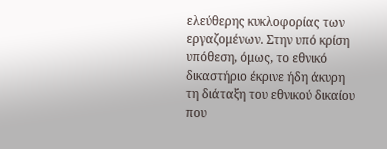ελεύθερης κυκλοφορίας των εργαζομένων. Στην υπό κρίση υπόθεση, όμως, το εθνικό δικαστήριο έκρινε ήδη άκυρη τη διάταξη του εθνικού δικαίου που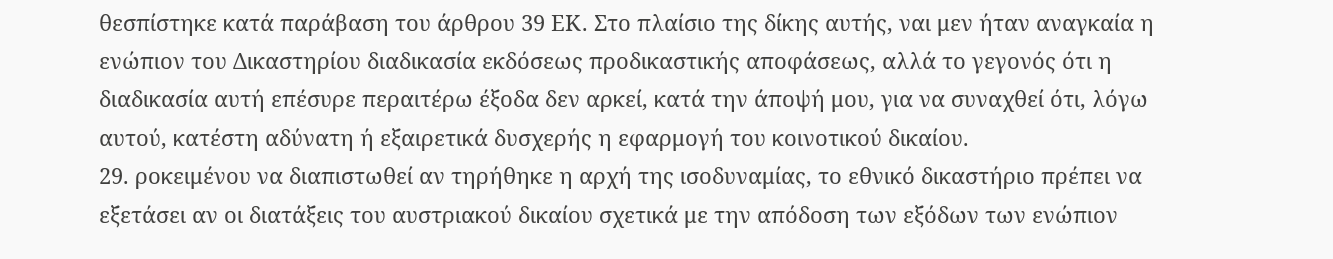θεσπίστηκε κατά παράβαση του άρθρου 39 ΕΚ. Στο πλαίσιο της δίκης αυτής, ναι μεν ήταν αναγκαία η ενώπιον του Δικαστηρίου διαδικασία εκδόσεως προδικαστικής αποφάσεως, αλλά το γεγονός ότι η διαδικασία αυτή επέσυρε περαιτέρω έξοδα δεν αρκεί, κατά την άποψή μου, για να συναχθεί ότι, λόγω αυτού, κατέστη αδύνατη ή εξαιρετικά δυσχερής η εφαρμογή του κοινοτικού δικαίου.
29. ροκειμένου να διαπιστωθεί αν τηρήθηκε η αρχή της ισοδυναμίας, το εθνικό δικαστήριο πρέπει να εξετάσει αν οι διατάξεις του αυστριακού δικαίου σχετικά με την απόδοση των εξόδων των ενώπιον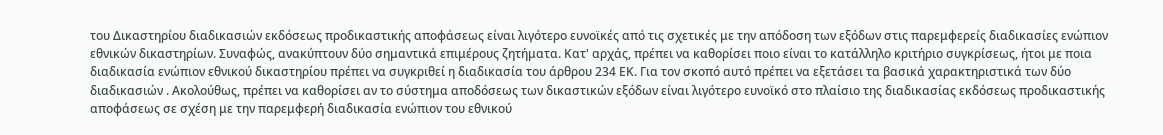του Δικαστηρίου διαδικασιών εκδόσεως προδικαστικής αποφάσεως είναι λιγότερο ευνοϊκές από τις σχετικές με την απόδοση των εξόδων στις παρεμφερείς διαδικασίες ενώπιον εθνικών δικαστηρίων. Συναφώς, ανακύπτουν δύο σημαντικά επιμέρους ζητήματα. Κατ' αρχάς, πρέπει να καθορίσει ποιο είναι το κατάλληλο κριτήριο συγκρίσεως, ήτοι με ποια διαδικασία ενώπιον εθνικού δικαστηρίου πρέπει να συγκριθεί η διαδικασία του άρθρου 234 ΕΚ. Για τον σκοπό αυτό πρέπει να εξετάσει τα βασικά χαρακτηριστικά των δύο διαδικασιών . Ακολούθως, πρέπει να καθορίσει αν το σύστημα αποδόσεως των δικαστικών εξόδων είναι λιγότερο ευνοϊκό στο πλαίσιο της διαδικασίας εκδόσεως προδικαστικής αποφάσεως σε σχέση με την παρεμφερή διαδικασία ενώπιον του εθνικού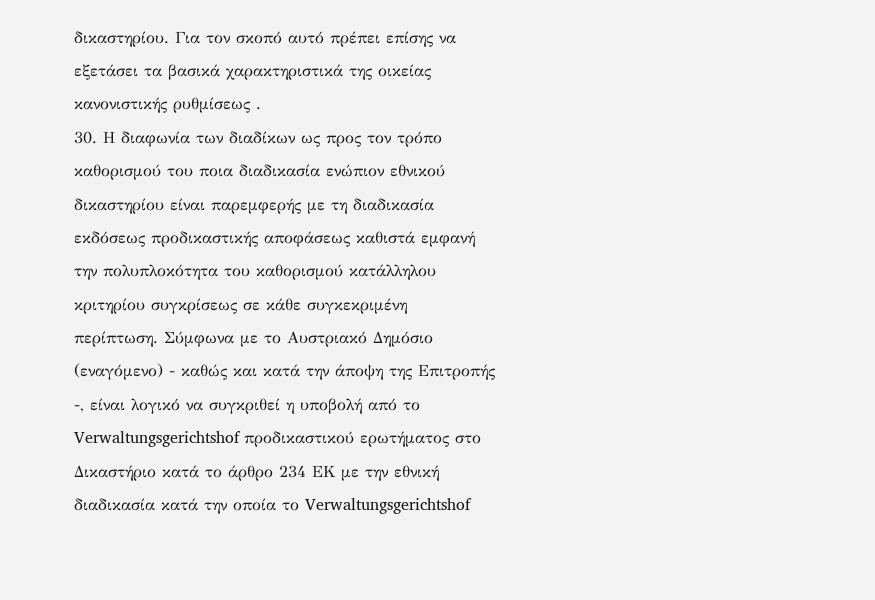δικαστηρίου. Για τον σκοπό αυτό πρέπει επίσης να εξετάσει τα βασικά χαρακτηριστικά της οικείας κανονιστικής ρυθμίσεως .
30. Η διαφωνία των διαδίκων ως προς τον τρόπο καθορισμού του ποια διαδικασία ενώπιον εθνικού δικαστηρίου είναι παρεμφερής με τη διαδικασία εκδόσεως προδικαστικής αποφάσεως καθιστά εμφανή την πολυπλοκότητα του καθορισμού κατάλληλου κριτηρίου συγκρίσεως σε κάθε συγκεκριμένη περίπτωση. Σύμφωνα με το Αυστριακό Δημόσιο (εναγόμενο) - καθώς και κατά την άποψη της Επιτροπής -, είναι λογικό να συγκριθεί η υποβολή από το Verwaltungsgerichtshof προδικαστικού ερωτήματος στο Δικαστήριο κατά το άρθρο 234 ΕΚ με την εθνική διαδικασία κατά την οποία το Verwaltungsgerichtshof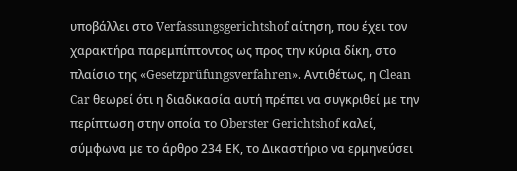υποβάλλει στο Verfassungsgerichtshof αίτηση, που έχει τον χαρακτήρα παρεμπίπτοντος ως προς την κύρια δίκη, στο πλαίσιο της «Gesetzprüfungsverfahren». Αντιθέτως, η Clean Car θεωρεί ότι η διαδικασία αυτή πρέπει να συγκριθεί με την περίπτωση στην οποία το Oberster Gerichtshof καλεί, σύμφωνα με το άρθρο 234 ΕΚ, το Δικαστήριο να ερμηνεύσει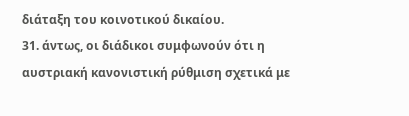διάταξη του κοινοτικού δικαίου.
31. άντως, οι διάδικοι συμφωνούν ότι η αυστριακή κανονιστική ρύθμιση σχετικά με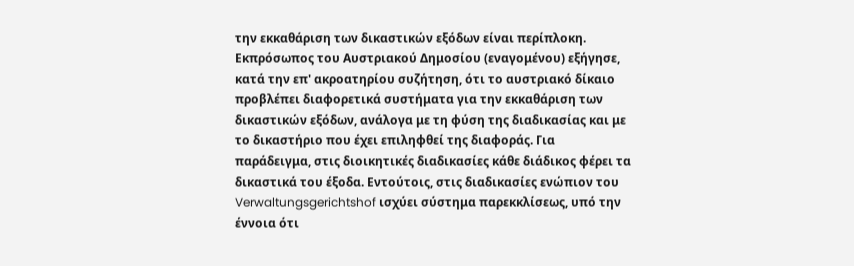την εκκαθάριση των δικαστικών εξόδων είναι περίπλοκη. Εκπρόσωπος του Αυστριακού Δημοσίου (εναγομένου) εξήγησε, κατά την επ' ακροατηρίου συζήτηση, ότι το αυστριακό δίκαιο προβλέπει διαφορετικά συστήματα για την εκκαθάριση των δικαστικών εξόδων, ανάλογα με τη φύση της διαδικασίας και με το δικαστήριο που έχει επιληφθεί της διαφοράς. Για παράδειγμα, στις διοικητικές διαδικασίες κάθε διάδικος φέρει τα δικαστικά του έξοδα. Εντούτοις, στις διαδικασίες ενώπιον του Verwaltungsgerichtshof ισχύει σύστημα παρεκκλίσεως, υπό την έννοια ότι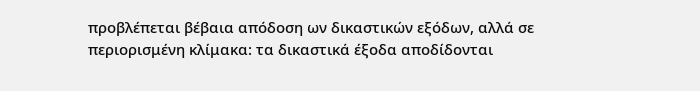προβλέπεται βέβαια απόδοση ων δικαστικών εξόδων, αλλά σε περιορισμένη κλίμακα: τα δικαστικά έξοδα αποδίδονται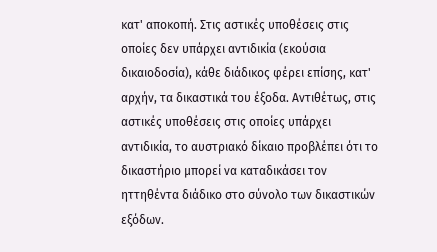κατ' αποκοπή. Στις αστικές υποθέσεις στις οποίες δεν υπάρχει αντιδικία (εκούσια δικαιοδοσία), κάθε διάδικος φέρει επίσης, κατ' αρχήν, τα δικαστικά του έξοδα. Αντιθέτως, στις αστικές υποθέσεις στις οποίες υπάρχει αντιδικία, το αυστριακό δίκαιο προβλέπει ότι το δικαστήριο μπορεί να καταδικάσει τον ηττηθέντα διάδικο στο σύνολο των δικαστικών εξόδων.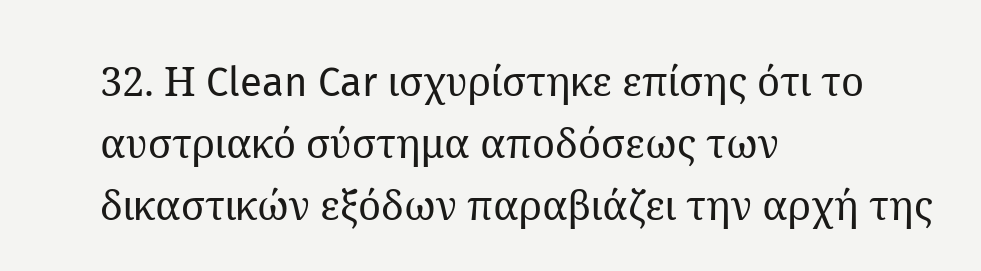32. Η Clean Car ισχυρίστηκε επίσης ότι το αυστριακό σύστημα αποδόσεως των δικαστικών εξόδων παραβιάζει την αρχή της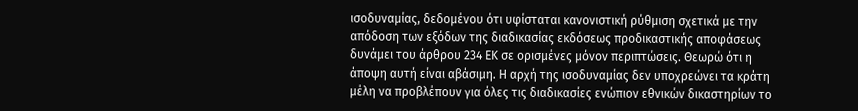ισοδυναμίας, δεδομένου ότι υφίσταται κανονιστική ρύθμιση σχετικά με την απόδοση των εξόδων της διαδικασίας εκδόσεως προδικαστικής αποφάσεως δυνάμει του άρθρου 234 ΕΚ σε ορισμένες μόνον περιπτώσεις. Θεωρώ ότι η άποψη αυτή είναι αβάσιμη. Η αρχή της ισοδυναμίας δεν υποχρεώνει τα κράτη μέλη να προβλέπουν για όλες τις διαδικασίες ενώπιον εθνικών δικαστηρίων το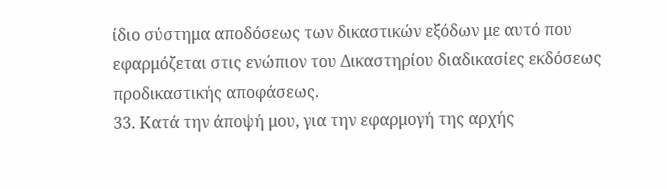ίδιο σύστημα αποδόσεως των δικαστικών εξόδων με αυτό που εφαρμόζεται στις ενώπιον του Δικαστηρίου διαδικασίες εκδόσεως προδικαστικής αποφάσεως.
33. Κατά την άποψή μου, για την εφαρμογή της αρχής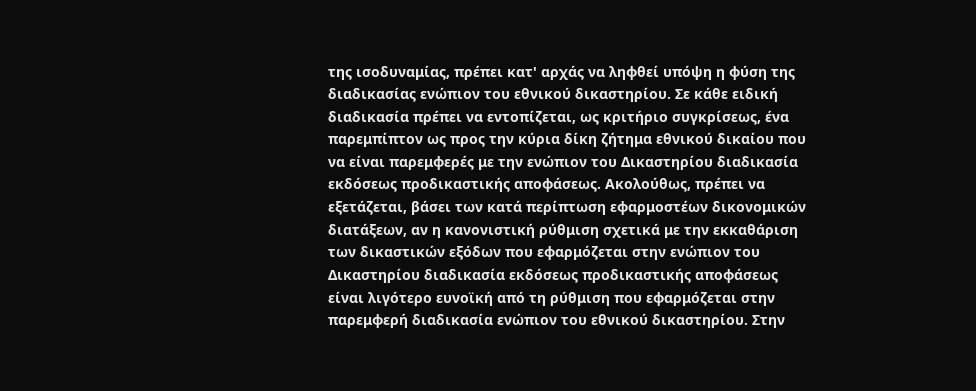της ισοδυναμίας, πρέπει κατ' αρχάς να ληφθεί υπόψη η φύση της διαδικασίας ενώπιον του εθνικού δικαστηρίου. Σε κάθε ειδική διαδικασία πρέπει να εντοπίζεται, ως κριτήριο συγκρίσεως, ένα παρεμπίπτον ως προς την κύρια δίκη ζήτημα εθνικού δικαίου που να είναι παρεμφερές με την ενώπιον του Δικαστηρίου διαδικασία εκδόσεως προδικαστικής αποφάσεως. Ακολούθως, πρέπει να εξετάζεται, βάσει των κατά περίπτωση εφαρμοστέων δικονομικών διατάξεων, αν η κανονιστική ρύθμιση σχετικά με την εκκαθάριση των δικαστικών εξόδων που εφαρμόζεται στην ενώπιον του Δικαστηρίου διαδικασία εκδόσεως προδικαστικής αποφάσεως είναι λιγότερο ευνοϊκή από τη ρύθμιση που εφαρμόζεται στην παρεμφερή διαδικασία ενώπιον του εθνικού δικαστηρίου. Στην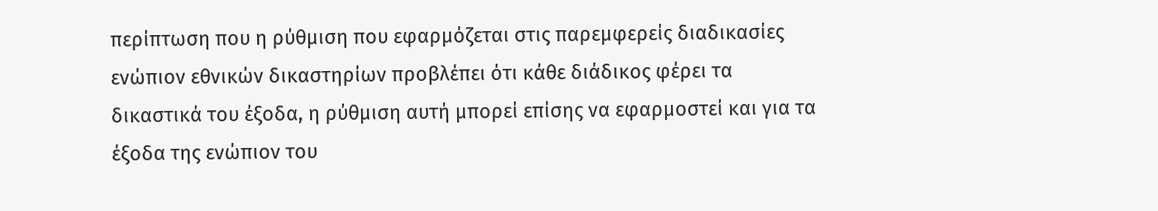περίπτωση που η ρύθμιση που εφαρμόζεται στις παρεμφερείς διαδικασίες ενώπιον εθνικών δικαστηρίων προβλέπει ότι κάθε διάδικος φέρει τα δικαστικά του έξοδα, η ρύθμιση αυτή μπορεί επίσης να εφαρμοστεί και για τα έξοδα της ενώπιον του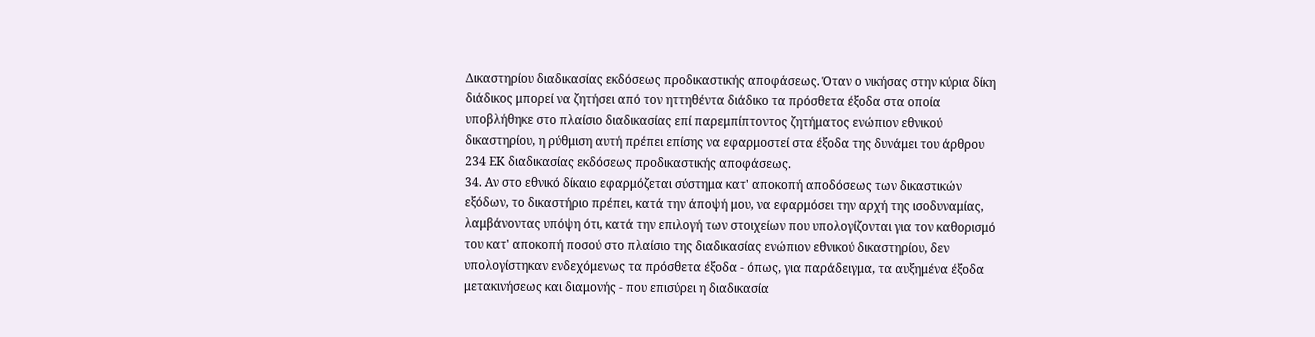Δικαστηρίου διαδικασίας εκδόσεως προδικαστικής αποφάσεως. Όταν ο νικήσας στην κύρια δίκη διάδικος μπορεί να ζητήσει από τον ηττηθέντα διάδικο τα πρόσθετα έξοδα στα οποία υποβλήθηκε στο πλαίσιο διαδικασίας επί παρεμπίπτοντος ζητήματος ενώπιον εθνικού δικαστηρίου, η ρύθμιση αυτή πρέπει επίσης να εφαρμοστεί στα έξοδα της δυνάμει του άρθρου 234 ΕΚ διαδικασίας εκδόσεως προδικαστικής αποφάσεως.
34. Αν στο εθνικό δίκαιο εφαρμόζεται σύστημα κατ' αποκοπή αποδόσεως των δικαστικών εξόδων, το δικαστήριο πρέπει, κατά την άποψή μου, να εφαρμόσει την αρχή της ισοδυναμίας, λαμβάνοντας υπόψη ότι, κατά την επιλογή των στοιχείων που υπολογίζονται για τον καθορισμό του κατ' αποκοπή ποσού στο πλαίσιο της διαδικασίας ενώπιον εθνικού δικαστηρίου, δεν υπολογίστηκαν ενδεχόμενως τα πρόσθετα έξοδα - όπως, για παράδειγμα, τα αυξημένα έξοδα μετακινήσεως και διαμονής - που επισύρει η διαδικασία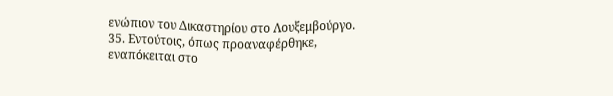ενώπιον του Δικαστηρίου στο Λουξεμβούργο.
35. Εντούτοις, όπως προαναφέρθηκε, εναπόκειται στο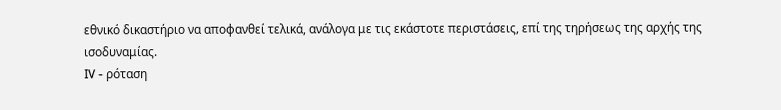εθνικό δικαστήριο να αποφανθεί τελικά, ανάλογα με τις εκάστοτε περιστάσεις, επί της τηρήσεως της αρχής της ισοδυναμίας.
IV - ρόταση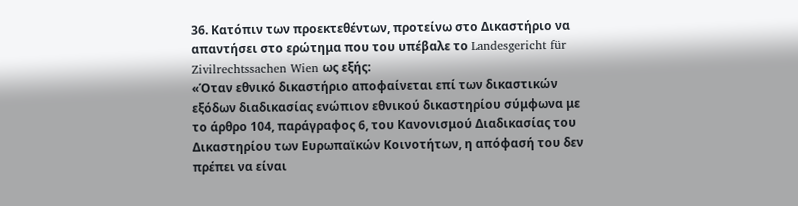36. Κατόπιν των προεκτεθέντων, προτείνω στο Δικαστήριο να απαντήσει στο ερώτημα που του υπέβαλε το Landesgericht für Zivilrechtssachen Wien ως εξής:
«Όταν εθνικό δικαστήριο αποφαίνεται επί των δικαστικών εξόδων διαδικασίας ενώπιον εθνικού δικαστηρίου σύμφωνα με το άρθρο 104, παράγραφος 6, του Κανονισμού Διαδικασίας του Δικαστηρίου των Ευρωπαϊκών Κοινοτήτων, η απόφασή του δεν πρέπει να είναι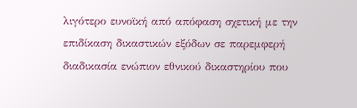λιγότερο ευνοϊκή από απόφαση σχετική με την επιδίκαση δικαστικών εξόδων σε παρεμφερή διαδικασία ενώπιον εθνικού δικαστηρίου που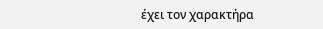έχει τον χαρακτήρα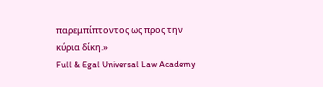παρεμπίπτοντος ως προς την κύρια δίκη.»
Full & Egal Universal Law Academy